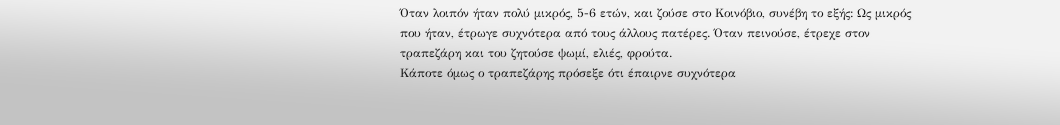Όταν λοιπόν ήταν πολύ μικρός, 5-6 ετών, και ζούσε στο Κοινόβιο, συνέβη το εξής: Ως μικρός που ήταν, έτρωγε συχνότερα από τους άλλους πατέρες. Όταν πεινούσε, έτρεχε στον τραπεζάρη και του ζητούσε ψωμί, ελιές, φρούτα.
Κάποτε όμως ο τραπεζάρης πρόσεξε ότι έπαιρνε συχνότερα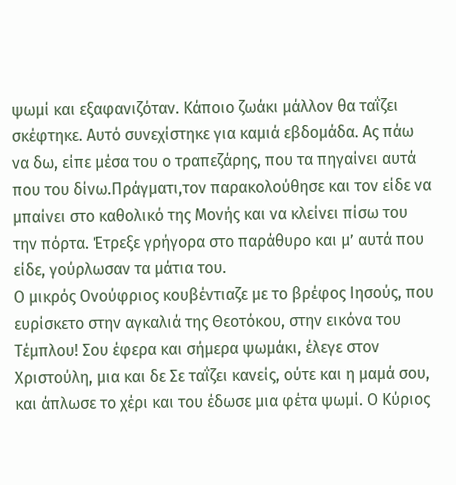ψωμί και εξαφανιζόταν. Κάποιο ζωάκι μάλλον θα ταΐζει σκέφτηκε. Αυτό συνεχίστηκε για καμιά εβδομάδα. Ας πάω να δω, είπε μέσα του ο τραπεζάρης, που τα πηγαίνει αυτά που του δίνω.Πράγματι,τον παρακολούθησε και τον είδε να μπαίνει στο καθολικό της Μονής και να κλείνει πίσω του την πόρτα. Έτρεξε γρήγορα στο παράθυρο και μ’ αυτά που είδε, γούρλωσαν τα μάτια του.
Ο μικρός Ονούφριος κουβέντιαζε με το βρέφος Ιησούς, που ευρίσκετο στην αγκαλιά της Θεοτόκου, στην εικόνα του Τέμπλου! Σου έφερα και σήμερα ψωμάκι, έλεγε στον Χριστούλη, μια και δε Σε ταΐζει κανείς, ούτε και η μαμά σου, και άπλωσε το χέρι και του έδωσε μια φέτα ψωμί. Ο Κύριος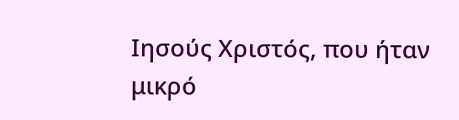Ιησούς Χριστός, που ήταν μικρό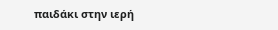παιδάκι στην ιερή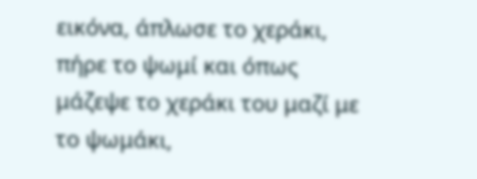εικόνα, άπλωσε το χεράκι, πήρε το ψωμί και όπως μάζεψε το χεράκι του μαζί με το ψωμάκι,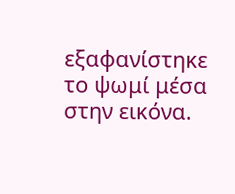εξαφανίστηκε το ψωμί μέσα στην εικόνα.